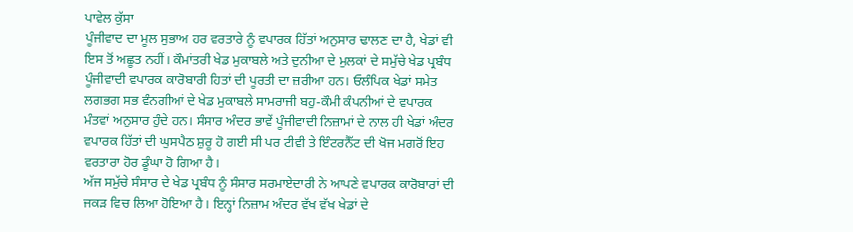ਪਾਵੇਲ ਕੁੱਸਾ
ਪੂੰਜੀਵਾਦ ਦਾ ਮੂਲ ਸੁਭਾਅ ਹਰ ਵਰਤਾਰੇ ਨੂੰ ਵਪਾਰਕ ਹਿੱਤਾਂ ਅਨੁਸਾਰ ਢਾਲਣ ਦਾ ਹੈ, ਖੇਡਾਂ ਵੀ ਇਸ ਤੋਂ ਅਛੂਤ ਨਹੀਂ। ਕੌਮਾਂਤਰੀ ਖੇਡ ਮੁਕਾਬਲੇ ਅਤੇ ਦੁਨੀਆ ਦੇ ਮੁਲਕਾਂ ਦੇ ਸਮੁੱਚੇ ਖੇਡ ਪ੍ਰਬੰਧ ਪੂੰਜੀਵਾਦੀ ਵਪਾਰਕ ਕਾਰੋਬਾਰੀ ਹਿਤਾਂ ਦੀ ਪੂਰਤੀ ਦਾ ਜ਼ਰੀਆ ਹਨ। ਓਲੰਪਿਕ ਖੇਡਾਂ ਸਮੇਤ ਲਗਭਗ ਸਭ ਵੰਨਗੀਆਂ ਦੇ ਖੇਡ ਮੁਕਾਬਲੇ ਸਾਮਰਾਜੀ ਬਹੁ-ਕੌਮੀ ਕੰਪਨੀਆਂ ਦੇ ਵਪਾਰਕ ਮੰਤਵਾਂ ਅਨੁਸਾਰ ਹੁੰਦੇ ਹਨ। ਸੰਸਾਰ ਅੰਦਰ ਭਾਵੇਂ ਪੂੰਜੀਵਾਦੀ ਨਿਜ਼ਾਮਾਂ ਦੇ ਨਾਲ ਹੀ ਖੇਡਾਂ ਅੰਦਰ ਵਪਾਰਕ ਹਿੱਤਾਂ ਦੀ ਘੁਸਪੈਠ ਸ਼ੁਰੂ ਹੋ ਗਈ ਸੀ ਪਰ ਟੀਵੀ ਤੇ ਇੰਟਰਨੈੱਟ ਦੀ ਖੋਜ ਮਗਰੋਂ ਇਹ ਵਰਤਾਰਾ ਹੋਰ ਡੂੰਘਾ ਹੋ ਗਿਆ ਹੈ।
ਅੱਜ ਸਮੁੱਚੇ ਸੰਸਾਰ ਦੇ ਖੇਡ ਪ੍ਰਬੰਧ ਨੂੰ ਸੰਸਾਰ ਸਰਮਾਏਦਾਰੀ ਨੇ ਆਪਣੇ ਵਪਾਰਕ ਕਾਰੋਬਾਰਾਂ ਦੀ ਜਕੜ ਵਿਚ ਲਿਆ ਹੋਇਆ ਹੈ। ਇਨ੍ਹਾਂ ਨਿਜ਼ਾਮ ਅੰਦਰ ਵੱਖ ਵੱਖ ਖੇਡਾਂ ਦੇ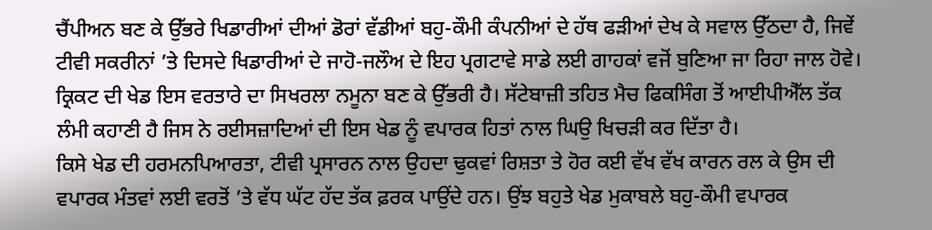ਚੈਂਪੀਅਨ ਬਣ ਕੇ ਉੱਭਰੇ ਖਿਡਾਰੀਆਂ ਦੀਆਂ ਡੋਰਾਂ ਵੱਡੀਆਂ ਬਹੁ-ਕੌਮੀ ਕੰਪਨੀਆਂ ਦੇ ਹੱਥ ਫੜੀਆਂ ਦੇਖ ਕੇ ਸਵਾਲ ਉੱਠਦਾ ਹੈ, ਜਿਵੇਂ ਟੀਵੀ ਸਕਰੀਨਾਂ ’ਤੇ ਦਿਸਦੇ ਖਿਡਾਰੀਆਂ ਦੇ ਜਾਹੋ-ਜਲੌਅ ਦੇ ਇਹ ਪ੍ਰਗਟਾਵੇ ਸਾਡੇ ਲਈ ਗਾਹਕਾਂ ਵਜੋਂ ਬੁਣਿਆ ਜਾ ਰਿਹਾ ਜਾਲ ਹੋਵੇ। ਕ੍ਰਿਕਟ ਦੀ ਖੇਡ ਇਸ ਵਰਤਾਰੇ ਦਾ ਸਿਖਰਲਾ ਨਮੂਨਾ ਬਣ ਕੇ ਉੱਭਰੀ ਹੈ। ਸੱਟੇਬਾਜ਼ੀ ਤਹਿਤ ਮੈਚ ਫਿਕਸਿੰਗ ਤੋਂ ਆਈਪੀਐੱਲ ਤੱਕ ਲੰਮੀ ਕਹਾਣੀ ਹੈ ਜਿਸ ਨੇ ਰਈਸਜ਼ਾਦਿਆਂ ਦੀ ਇਸ ਖੇਡ ਨੂੰ ਵਪਾਰਕ ਹਿਤਾਂ ਨਾਲ ਘਿਉ ਖਿਚੜੀ ਕਰ ਦਿੱਤਾ ਹੈ।
ਕਿਸੇ ਖੇਡ ਦੀ ਹਰਮਨਪਿਆਰਤਾ, ਟੀਵੀ ਪ੍ਰਸਾਰਨ ਨਾਲ ਉਹਦਾ ਢੁਕਵਾਂ ਰਿਸ਼ਤਾ ਤੇ ਹੋਰ ਕਈ ਵੱਖ ਵੱਖ ਕਾਰਨ ਰਲ ਕੇ ਉਸ ਦੀ ਵਪਾਰਕ ਮੰਤਵਾਂ ਲਈ ਵਰਤੋਂ ’ਤੇ ਵੱਧ ਘੱਟ ਹੱਦ ਤੱਕ ਫ਼ਰਕ ਪਾਉਂਦੇ ਹਨ। ਉਂਝ ਬਹੁਤੇ ਖੇਡ ਮੁਕਾਬਲੇ ਬਹੁ-ਕੌਮੀ ਵਪਾਰਕ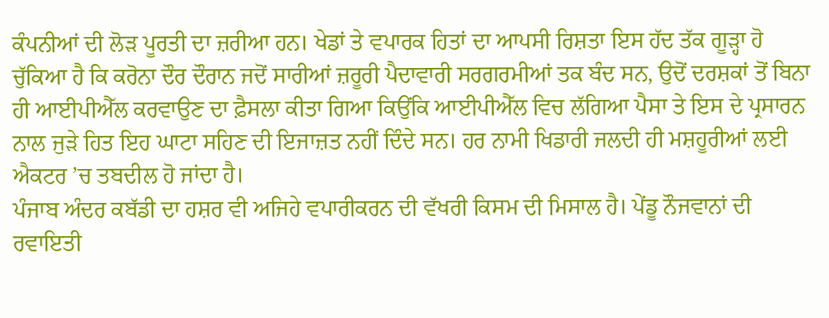ਕੰਪਨੀਆਂ ਦੀ ਲੋੜ ਪੂਰਤੀ ਦਾ ਜ਼ਰੀਆ ਹਨ। ਖੇਡਾਂ ਤੇ ਵਪਾਰਕ ਹਿਤਾਂ ਦਾ ਆਪਸੀ ਰਿਸ਼ਤਾ ਇਸ ਹੱਦ ਤੱਕ ਗੂੜ੍ਹਾ ਹੋ ਚੁੱਕਿਆ ਹੈ ਕਿ ਕਰੋਨਾ ਦੌਰ ਦੌਰਾਨ ਜਦੋਂ ਸਾਰੀਆਂ ਜ਼ਰੂਰੀ ਪੈਦਾਵਾਰੀ ਸਰਗਰਮੀਆਂ ਤਕ ਬੰਦ ਸਨ, ਉਦੋਂ ਦਰਸ਼ਕਾਂ ਤੋਂ ਬਿਨਾ ਹੀ ਆਈਪੀਐੱਲ ਕਰਵਾਉਣ ਦਾ ਫ਼ੈਸਲਾ ਕੀਤਾ ਗਿਆ ਕਿਉਂਕਿ ਆਈਪੀਐੱਲ ਵਿਚ ਲੱਗਿਆ ਪੈਸਾ ਤੇ ਇਸ ਦੇ ਪ੍ਰਸਾਰਨ ਨਾਲ ਜੁੜੇ ਹਿਤ ਇਹ ਘਾਟਾ ਸਹਿਣ ਦੀ ਇਜਾਜ਼ਤ ਨਹੀਂ ਦਿੰਦੇ ਸਨ। ਹਰ ਨਾਮੀ ਖਿਡਾਰੀ ਜਲਦੀ ਹੀ ਮਸ਼ਹੂਰੀਆਂ ਲਈ ਐਕਟਰ ’ਚ ਤਬਦੀਲ ਹੋ ਜਾਂਦਾ ਹੈ।
ਪੰਜਾਬ ਅੰਦਰ ਕਬੱਡੀ ਦਾ ਹਸ਼ਰ ਵੀ ਅਜਿਹੇ ਵਪਾਰੀਕਰਨ ਦੀ ਵੱਖਰੀ ਕਿਸਮ ਦੀ ਮਿਸਾਲ ਹੈ। ਪੇਂਡੂ ਨੌਜਵਾਨਾਂ ਦੀ ਰਵਾਇਤੀ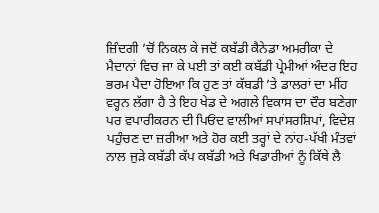ਜ਼ਿੰਦਗੀ ’ਚੋਂ ਨਿਕਲ ਕੇ ਜਦੋਂ ਕਬੱਡੀ ਕੈਨੇਡਾ ਅਮਰੀਕਾ ਦੇ ਮੈਦਾਨਾਂ ਵਿਚ ਜਾ ਕੇ ਪਈ ਤਾਂ ਕਈ ਕਬੱਡੀ ਪ੍ਰੇਮੀਆਂ ਅੰਦਰ ਇਹ ਭਰਮ ਪੈਦਾ ਹੋਇਆ ਕਿ ਹੁਣ ਤਾਂ ਕੱਬਡੀ ’ਤੇ ਡਾਲਰਾਂ ਦਾ ਮੀਂਹ ਵਰ੍ਹਨ ਲੱਗਾ ਹੈ ਤੇ ਇਹ ਖੇਡ ਦੇ ਅਗਲੇ ਵਿਕਾਸ ਦਾ ਦੌਰ ਬਣੇਗਾ ਪਰ ਵਪਾਰੀਕਰਨ ਦੀ ਪਿਓਂਦ ਵਾਲੀਆਂ ਸਪਾਂਸਰਸ਼ਿਪਾਂ, ਵਿਦੇਸ਼ ਪਹੁੰਚਣ ਦਾ ਜ਼ਰੀਆ ਅਤੇ ਹੋਰ ਕਈ ਤਰ੍ਹਾਂ ਦੇ ਨਾਂਹ-ਪੱਖੀ ਮੰਤਵਾਂ ਨਾਲ ਜੁੜੇ ਕਬੱਡੀ ਕੱਪ ਕਬੱਡੀ ਅਤੇ ਖਿਡਾਰੀਆਂ ਨੂੰ ਕਿੱਥੇ ਲੈ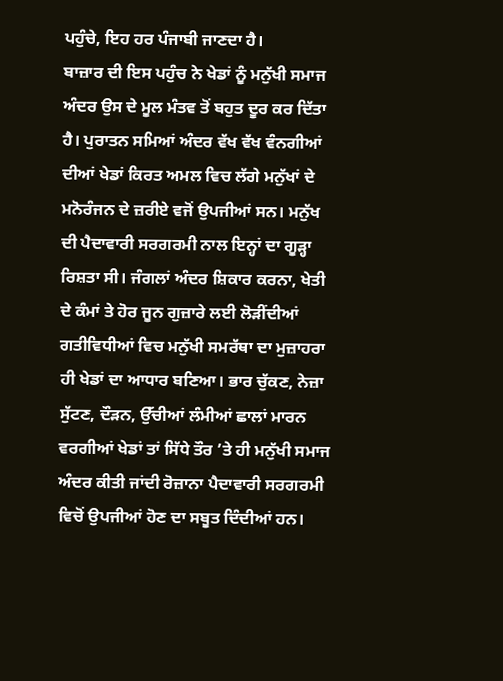ਪਹੁੰਚੇ, ਇਹ ਹਰ ਪੰਜਾਬੀ ਜਾਣਦਾ ਹੈ।
ਬਾਜ਼ਾਰ ਦੀ ਇਸ ਪਹੁੰਚ ਨੇ ਖੇਡਾਂ ਨੂੰ ਮਨੁੱਖੀ ਸਮਾਜ ਅੰਦਰ ਉਸ ਦੇ ਮੂਲ ਮੰਤਵ ਤੋਂ ਬਹੁਤ ਦੂਰ ਕਰ ਦਿੱਤਾ ਹੈ। ਪੁਰਾਤਨ ਸਮਿਆਂ ਅੰਦਰ ਵੱਖ ਵੱਖ ਵੰਨਗੀਆਂ ਦੀਆਂ ਖੇਡਾਂ ਕਿਰਤ ਅਮਲ ਵਿਚ ਲੱਗੇ ਮਨੁੱਖਾਂ ਦੇ ਮਨੋਰੰਜਨ ਦੇ ਜ਼ਰੀਏ ਵਜੋਂ ਉਪਜੀਆਂ ਸਨ। ਮਨੁੱਖ ਦੀ ਪੈਦਾਵਾਰੀ ਸਰਗਰਮੀ ਨਾਲ ਇਨ੍ਹਾਂ ਦਾ ਗੂੜ੍ਹਾ ਰਿਸ਼ਤਾ ਸੀ। ਜੰਗਲਾਂ ਅੰਦਰ ਸ਼ਿਕਾਰ ਕਰਨਾ, ਖੇਤੀ ਦੇ ਕੰਮਾਂ ਤੇ ਹੋਰ ਜੂਨ ਗੁਜ਼ਾਰੇ ਲਈ ਲੋੜੀਂਦੀਆਂ ਗਤੀਵਿਧੀਆਂ ਵਿਚ ਮਨੁੱਖੀ ਸਮਰੱਥਾ ਦਾ ਮੁਜ਼ਾਹਰਾ ਹੀ ਖੇਡਾਂ ਦਾ ਆਧਾਰ ਬਣਿਆ। ਭਾਰ ਚੁੱਕਣ, ਨੇਜ਼ਾ ਸੁੱਟਣ, ਦੌੜਨ, ਉੱਚੀਆਂ ਲੰਮੀਆਂ ਛਾਲਾਂ ਮਾਰਨ ਵਰਗੀਆਂ ਖੇਡਾਂ ਤਾਂ ਸਿੱਧੇ ਤੌਰ ’ਤੇ ਹੀ ਮਨੁੱਖੀ ਸਮਾਜ ਅੰਦਰ ਕੀਤੀ ਜਾਂਦੀ ਰੋਜ਼ਾਨਾ ਪੈਦਾਵਾਰੀ ਸਰਗਰਮੀ ਵਿਚੋਂ ਉਪਜੀਆਂ ਹੋਣ ਦਾ ਸਬੂਤ ਦਿੰਦੀਆਂ ਹਨ।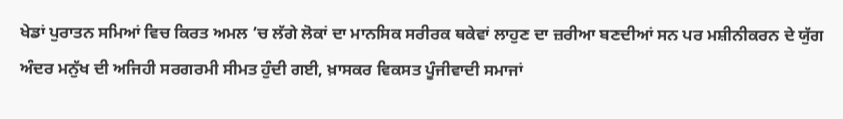ਖੇਡਾਂ ਪੁਰਾਤਨ ਸਮਿਆਂ ਵਿਚ ਕਿਰਤ ਅਮਲ ’ਚ ਲੱਗੇ ਲੋਕਾਂ ਦਾ ਮਾਨਸਿਕ ਸਰੀਰਕ ਥਕੇਵਾਂ ਲਾਹੁਣ ਦਾ ਜ਼ਰੀਆ ਬਣਦੀਆਂ ਸਨ ਪਰ ਮਸ਼ੀਨੀਕਰਨ ਦੇ ਯੁੱਗ ਅੰਦਰ ਮਨੁੱਖ ਦੀ ਅਜਿਹੀ ਸਰਗਰਮੀ ਸੀਮਤ ਹੁੰਦੀ ਗਈ, ਖ਼ਾਸਕਰ ਵਿਕਸਤ ਪੂੰਜੀਵਾਦੀ ਸਮਾਜਾਂ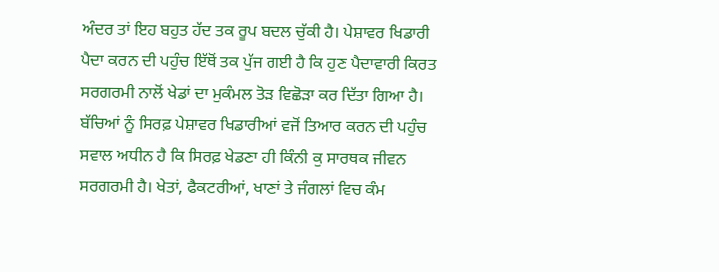ਅੰਦਰ ਤਾਂ ਇਹ ਬਹੁਤ ਹੱਦ ਤਕ ਰੂਪ ਬਦਲ ਚੁੱਕੀ ਹੈ। ਪੇਸ਼ਾਵਰ ਖਿਡਾਰੀ ਪੈਦਾ ਕਰਨ ਦੀ ਪਹੁੰਚ ਇੱਥੋਂ ਤਕ ਪੁੱਜ ਗਈ ਹੈ ਕਿ ਹੁਣ ਪੈਦਾਵਾਰੀ ਕਿਰਤ ਸਰਗਰਮੀ ਨਾਲੋਂ ਖੇਡਾਂ ਦਾ ਮੁਕੰਮਲ ਤੋੜ ਵਿਛੋੜਾ ਕਰ ਦਿੱਤਾ ਗਿਆ ਹੈ।
ਬੱਚਿਆਂ ਨੂੰ ਸਿਰਫ਼ ਪੇਸ਼ਾਵਰ ਖਿਡਾਰੀਆਂ ਵਜੋਂ ਤਿਆਰ ਕਰਨ ਦੀ ਪਹੁੰਚ ਸਵਾਲ ਅਧੀਨ ਹੈ ਕਿ ਸਿਰਫ਼ ਖੇਡਣਾ ਹੀ ਕਿੰਨੀ ਕੁ ਸਾਰਥਕ ਜੀਵਨ ਸਰਗਰਮੀ ਹੈ। ਖੇਤਾਂ, ਫੈਕਟਰੀਆਂ, ਖਾਣਾਂ ਤੇ ਜੰਗਲਾਂ ਵਿਚ ਕੰਮ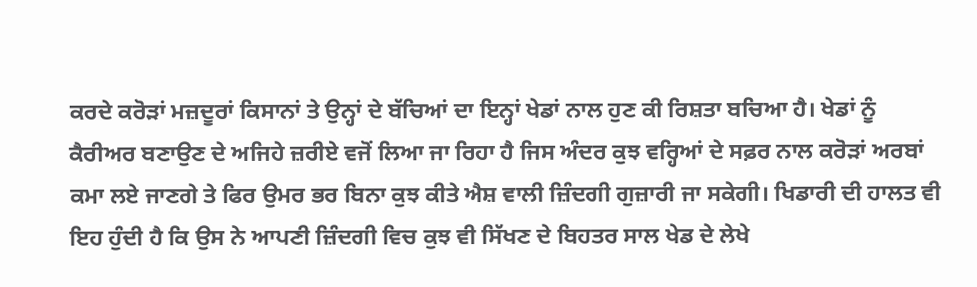ਕਰਦੇ ਕਰੋੜਾਂ ਮਜ਼ਦੂਰਾਂ ਕਿਸਾਨਾਂ ਤੇ ਉਨ੍ਹਾਂ ਦੇ ਬੱਚਿਆਂ ਦਾ ਇਨ੍ਹਾਂ ਖੇਡਾਂ ਨਾਲ ਹੁਣ ਕੀ ਰਿਸ਼ਤਾ ਬਚਿਆ ਹੈ। ਖੇਡਾਂ ਨੂੰ ਕੈਰੀਅਰ ਬਣਾਉਣ ਦੇ ਅਜਿਹੇ ਜ਼ਰੀਏ ਵਜੋਂ ਲਿਆ ਜਾ ਰਿਹਾ ਹੈ ਜਿਸ ਅੰਦਰ ਕੁਝ ਵਰ੍ਹਿਆਂ ਦੇ ਸਫ਼ਰ ਨਾਲ ਕਰੋੜਾਂ ਅਰਬਾਂ ਕਮਾ ਲਏ ਜਾਣਗੇ ਤੇ ਫਿਰ ਉਮਰ ਭਰ ਬਿਨਾ ਕੁਝ ਕੀਤੇ ਐਸ਼ ਵਾਲੀ ਜ਼ਿੰਦਗੀ ਗੁਜ਼ਾਰੀ ਜਾ ਸਕੇਗੀ। ਖਿਡਾਰੀ ਦੀ ਹਾਲਤ ਵੀ ਇਹ ਹੁੰਦੀ ਹੈ ਕਿ ਉਸ ਨੇ ਆਪਣੀ ਜ਼ਿੰਦਗੀ ਵਿਚ ਕੁਝ ਵੀ ਸਿੱਖਣ ਦੇ ਬਿਹਤਰ ਸਾਲ ਖੇਡ ਦੇ ਲੇਖੇ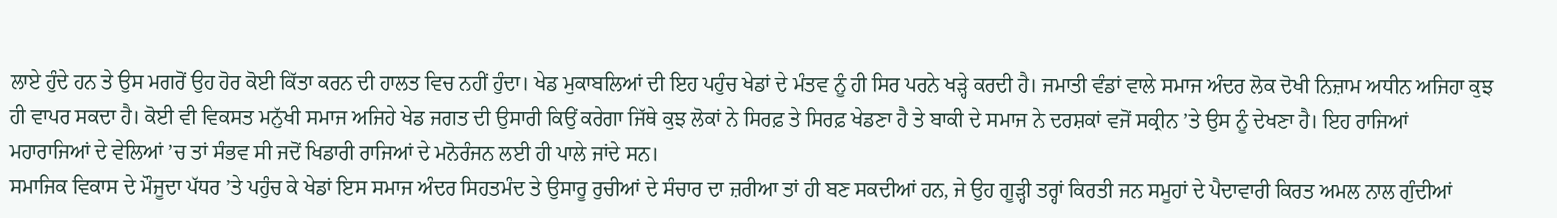ਲਾਏ ਹੁੰਦੇ ਹਨ ਤੇ ਉਸ ਮਗਰੋਂ ਉਹ ਹੋਰ ਕੋਈ ਕਿੱਤਾ ਕਰਨ ਦੀ ਹਾਲਤ ਵਿਚ ਨਹੀਂ ਹੁੰਦਾ। ਖੇਡ ਮੁਕਾਬਲਿਆਂ ਦੀ ਇਹ ਪਹੁੰਚ ਖੇਡਾਂ ਦੇ ਮੰਤਵ ਨੂੰ ਹੀ ਸਿਰ ਪਰਨੇ ਖੜ੍ਹੇ ਕਰਦੀ ਹੈ। ਜਮਾਤੀ ਵੰਡਾਂ ਵਾਲੇ ਸਮਾਜ ਅੰਦਰ ਲੋਕ ਦੋਖੀ ਨਿਜ਼ਾਮ ਅਧੀਨ ਅਜਿਹਾ ਕੁਝ ਹੀ ਵਾਪਰ ਸਕਦਾ ਹੈ। ਕੋਈ ਵੀ ਵਿਕਸਤ ਮਨੁੱਖੀ ਸਮਾਜ ਅਜਿਹੇ ਖੇਡ ਜਗਤ ਦੀ ਉਸਾਰੀ ਕਿਉਂ ਕਰੇਗਾ ਜਿੱਥੇ ਕੁਝ ਲੋਕਾਂ ਨੇ ਸਿਰਫ਼ ਤੇ ਸਿਰਫ਼ ਖੇਡਣਾ ਹੈ ਤੇ ਬਾਕੀ ਦੇ ਸਮਾਜ ਨੇ ਦਰਸ਼ਕਾਂ ਵਜੋਂ ਸਕ੍ਰੀਨ ’ਤੇ ਉਸ ਨੂੰ ਦੇਖਣਾ ਹੈ। ਇਹ ਰਾਜਿਆਂ ਮਹਾਰਾਜਿਆਂ ਦੇ ਵੇਲਿਆਂ ’ਚ ਤਾਂ ਸੰਭਵ ਸੀ ਜਦੋਂ ਖਿਡਾਰੀ ਰਾਜਿਆਂ ਦੇ ਮਨੋਰੰਜਨ ਲਈ ਹੀ ਪਾਲੇ ਜਾਂਦੇ ਸਨ।
ਸਮਾਜਿਕ ਵਿਕਾਸ ਦੇ ਮੌਜੂਦਾ ਪੱਧਰ ’ਤੇ ਪਹੁੰਚ ਕੇ ਖੇਡਾਂ ਇਸ ਸਮਾਜ ਅੰਦਰ ਸਿਹਤਮੰਦ ਤੇ ਉਸਾਰੂ ਰੁਚੀਆਂ ਦੇ ਸੰਚਾਰ ਦਾ ਜ਼ਰੀਆ ਤਾਂ ਹੀ ਬਣ ਸਕਦੀਆਂ ਹਨ, ਜੇ ਉਹ ਗੂੜ੍ਹੀ ਤਰ੍ਹਾਂ ਕਿਰਤੀ ਜਨ ਸਮੂਹਾਂ ਦੇ ਪੈਦਾਵਾਰੀ ਕਿਰਤ ਅਮਲ ਨਾਲ ਗੁੰਦੀਆਂ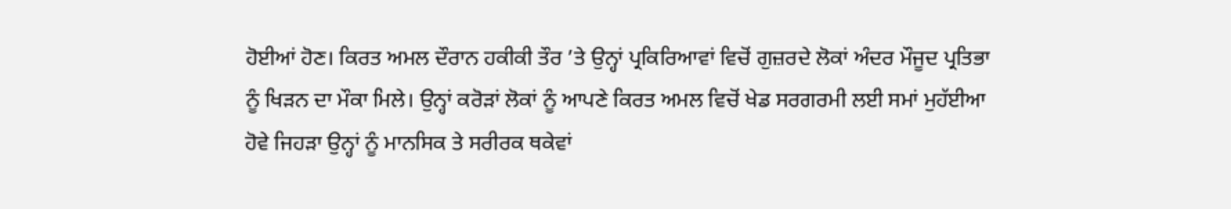ਹੋਈਆਂ ਹੋਣ। ਕਿਰਤ ਅਮਲ ਦੌਰਾਨ ਹਕੀਕੀ ਤੌਰ ’ਤੇ ਉਨ੍ਹਾਂ ਪ੍ਰਕਿਰਿਆਵਾਂ ਵਿਚੋਂ ਗੁਜ਼ਰਦੇ ਲੋਕਾਂ ਅੰਦਰ ਮੌਜੂਦ ਪ੍ਰਤਿਭਾ ਨੂੰ ਖਿੜਨ ਦਾ ਮੌਕਾ ਮਿਲੇ। ਉਨ੍ਹਾਂ ਕਰੋੜਾਂ ਲੋਕਾਂ ਨੂੰ ਆਪਣੇ ਕਿਰਤ ਅਮਲ ਵਿਚੋਂ ਖੇਡ ਸਰਗਰਮੀ ਲਈ ਸਮਾਂ ਮੁਹੱਈਆ ਹੋਵੇ ਜਿਹੜਾ ਉਨ੍ਹਾਂ ਨੂੰ ਮਾਨਸਿਕ ਤੇ ਸਰੀਰਕ ਥਕੇਵਾਂ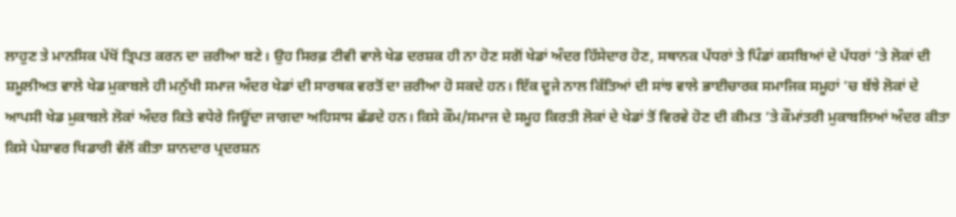ਲਾਹੁਣ ਤੇ ਮਾਨਸਿਕ ਪੱਖੋਂ ਤ੍ਰਿਪਤ ਕਰਨ ਦਾ ਜ਼ਰੀਆ ਬਣੇ। ਉਹ ਸਿਰਫ਼ ਟੀਵੀ ਵਾਲੇ ਖੇਡ ਦਰਸ਼ਕ ਹੀ ਨਾ ਹੋਣ ਸਗੋਂ ਖੇਡਾਂ ਅੰਦਰ ਹਿੱਸੇਦਾਰ ਹੋਣ, ਸਥਾਨਕ ਪੱਧਰਾਂ ਤੇ ਪਿੰਡਾਂ ਕਸਬਿਆਂ ਦੇ ਪੱਧਰਾਂ ’ਤੇ ਲੋਕਾਂ ਦੀ ਸ਼ਮੂਲੀਅਤ ਵਾਲੇ ਖੇਡ ਮੁਕਾਬਲੇ ਹੀ ਮਨੁੱਖੀ ਸਮਾਜ ਅੰਦਰ ਖੇਡਾਂ ਦੀ ਸਾਰਥਕ ਵਰਤੋਂ ਦਾ ਜ਼ਰੀਆ ਹੋ ਸਕਦੇ ਹਨ। ਇੱਕ ਦੂਜੇ ਨਾਲ ਕਿੱਤਿਆਂ ਦੀ ਸਾਂਝ ਵਾਲੇ ਭਾਈਚਾਰਕ ਸਮਾਜਿਕ ਸਮੂਹਾਂ ’ਚ ਬੱਝੇ ਲੋਕਾਂ ਦੇ ਆਪਸੀ ਖੇਡ ਮੁਕਾਬਲੇ ਲੋਕਾਂ ਅੰਦਰ ਕਿਤੇ ਵਧੇਰੇ ਜਿਊਂਦਾ ਜਾਗਦਾ ਅਹਿਸਾਸ ਛੱਡਦੇ ਹਨ। ਕਿਸੇ ਕੌਮ/ਸਮਾਜ ਦੇ ਸਮੂਹ ਕਿਰਤੀ ਲੋਕਾਂ ਦੇ ਖੇਡਾਂ ਤੋਂ ਵਿਰਵੇ ਹੋਣ ਦੀ ਕੀਮਤ ’ਤੇ ਕੌਮਾਂਤਰੀ ਮੁਕਾਬਲਿਆਂ ਅੰਦਰ ਕੀਤਾ ਕਿਸੇ ਪੇਸ਼ਾਵਰ ਖਿਡਾਰੀ ਵੱਲੋਂ ਕੀਤਾ ਸ਼ਾਨਦਾਰ ਪ੍ਰਦਰਸ਼ਨ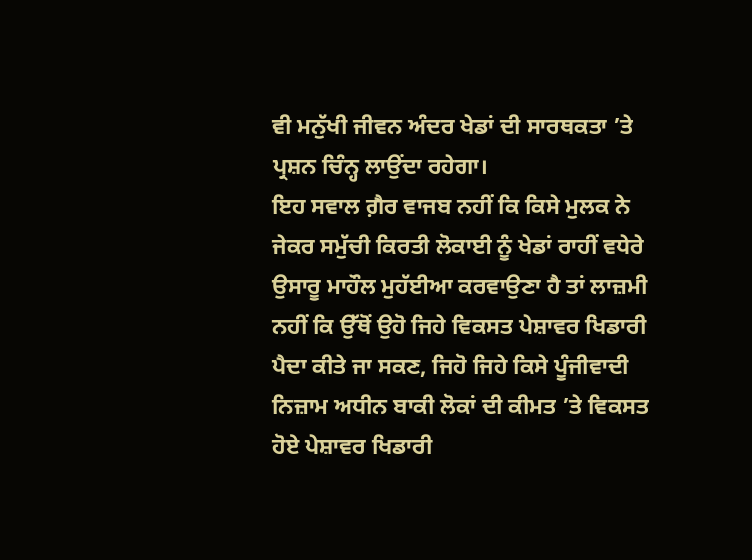ਵੀ ਮਨੁੱਖੀ ਜੀਵਨ ਅੰਦਰ ਖੇਡਾਂ ਦੀ ਸਾਰਥਕਤਾ ’ਤੇ ਪ੍ਰਸ਼ਨ ਚਿੰਨ੍ਹ ਲਾਉਂਦਾ ਰਹੇਗਾ।
ਇਹ ਸਵਾਲ ਗ਼ੈਰ ਵਾਜਬ ਨਹੀਂ ਕਿ ਕਿਸੇ ਮੁਲਕ ਨੇ ਜੇਕਰ ਸਮੁੱਚੀ ਕਿਰਤੀ ਲੋਕਾਈ ਨੂੰ ਖੇਡਾਂ ਰਾਹੀਂ ਵਧੇਰੇ ਉਸਾਰੂ ਮਾਹੌਲ ਮੁਹੱਈਆ ਕਰਵਾਉਣਾ ਹੈ ਤਾਂ ਲਾਜ਼ਮੀ ਨਹੀਂ ਕਿ ਉੱਥੋਂ ਉਹੋ ਜਿਹੇ ਵਿਕਸਤ ਪੇਸ਼ਾਵਰ ਖਿਡਾਰੀ ਪੈਦਾ ਕੀਤੇ ਜਾ ਸਕਣ, ਜਿਹੋ ਜਿਹੇ ਕਿਸੇ ਪੂੰਜੀਵਾਦੀ ਨਿਜ਼ਾਮ ਅਧੀਨ ਬਾਕੀ ਲੋਕਾਂ ਦੀ ਕੀਮਤ ’ਤੇ ਵਿਕਸਤ ਹੋਏ ਪੇਸ਼ਾਵਰ ਖਿਡਾਰੀ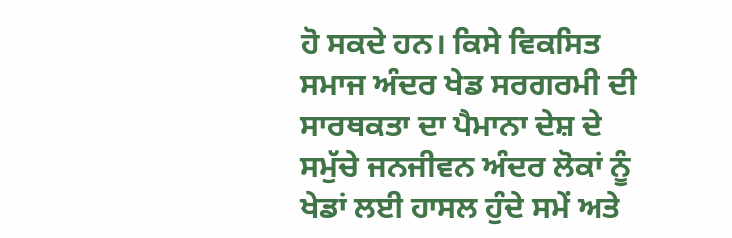ਹੋ ਸਕਦੇ ਹਨ। ਕਿਸੇ ਵਿਕਸਿਤ ਸਮਾਜ ਅੰਦਰ ਖੇਡ ਸਰਗਰਮੀ ਦੀ ਸਾਰਥਕਤਾ ਦਾ ਪੈਮਾਨਾ ਦੇਸ਼ ਦੇ ਸਮੁੱਚੇ ਜਨਜੀਵਨ ਅੰਦਰ ਲੋਕਾਂ ਨੂੰ ਖੇਡਾਂ ਲਈ ਹਾਸਲ ਹੁੰਦੇ ਸਮੇਂ ਅਤੇ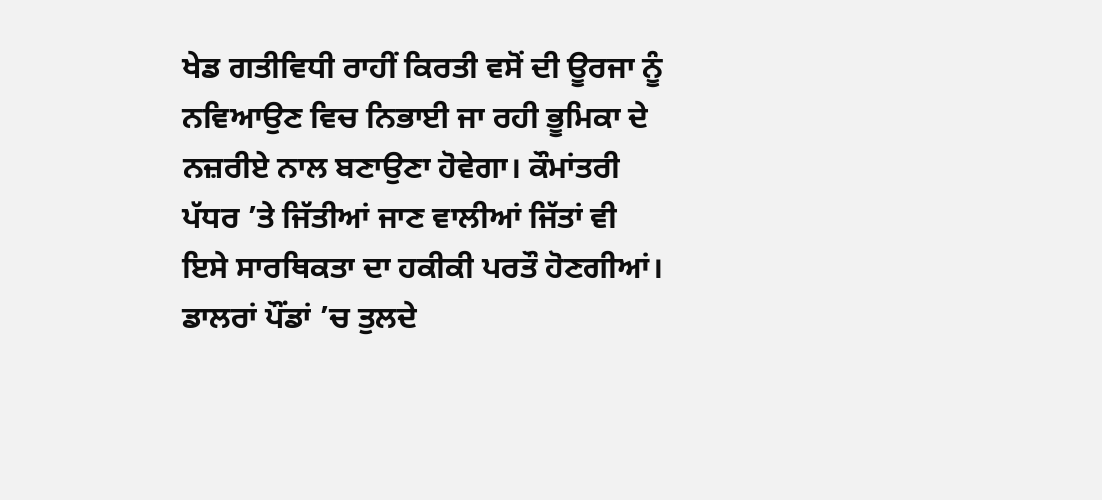ਖੇਡ ਗਤੀਵਿਧੀ ਰਾਹੀਂ ਕਿਰਤੀ ਵਸੋਂ ਦੀ ਊਰਜਾ ਨੂੰ ਨਵਿਆਉਣ ਵਿਚ ਨਿਭਾਈ ਜਾ ਰਹੀ ਭੂਮਿਕਾ ਦੇ ਨਜ਼ਰੀਏ ਨਾਲ ਬਣਾਉਣਾ ਹੋਵੇਗਾ। ਕੌਮਾਂਤਰੀ ਪੱਧਰ ’ਤੇ ਜਿੱਤੀਆਂ ਜਾਣ ਵਾਲੀਆਂ ਜਿੱਤਾਂ ਵੀ ਇਸੇ ਸਾਰਥਿਕਤਾ ਦਾ ਹਕੀਕੀ ਪਰਤੌ ਹੋਣਗੀਆਂ। ਡਾਲਰਾਂ ਪੌਂਡਾਂ ’ਚ ਤੁਲਦੇ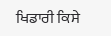ਖਿਡਾਰੀ ਕਿਸੇ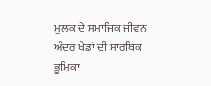ਮੁਲਕ ਦੇ ਸਮਾਜਿਕ ਜੀਵਨ ਅੰਦਰ ਖੇਡਾਂ ਦੀ ਸਾਰਥਿਕ ਭੂਮਿਕਾ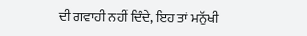ਦੀ ਗਵਾਹੀ ਨਹੀਂ ਦਿੰਦੇ, ਇਹ ਤਾਂ ਮਨੁੱਖੀ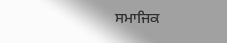ਸਮਾਜਿਕ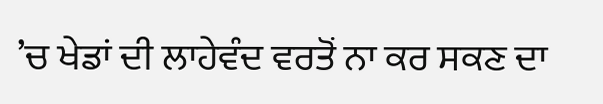’ਚ ਖੇਡਾਂ ਦੀ ਲਾਹੇਵੰਦ ਵਰਤੋਂ ਨਾ ਕਰ ਸਕਣ ਦਾ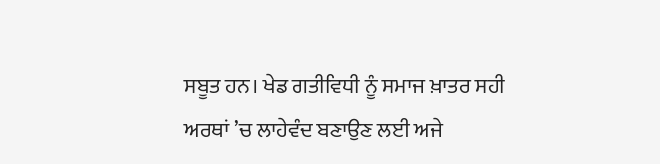ਸਬੂਤ ਹਨ। ਖੇਡ ਗਤੀਵਿਧੀ ਨੂੰ ਸਮਾਜ ਖ਼ਾਤਰ ਸਹੀ ਅਰਥਾਂ ’ਚ ਲਾਹੇਵੰਦ ਬਣਾਉਣ ਲਈ ਅਜੇ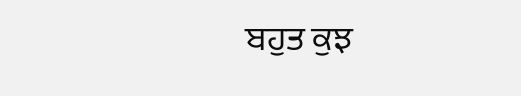ਬਹੁਤ ਕੁਝ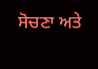ਸੋਚਣਾ ਅਤੇ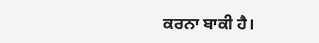ਕਰਨਾ ਬਾਕੀ ਹੈ।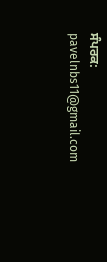ਸੰਪਰਕ: pavelnbs11@gmail.com